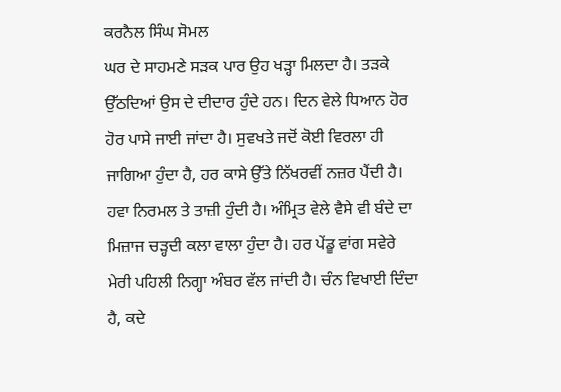ਕਰਨੈਲ ਸਿੰਘ ਸੋਮਲ
ਘਰ ਦੇ ਸਾਹਮਣੇ ਸੜਕ ਪਾਰ ਉਹ ਖੜ੍ਹਾ ਮਿਲਦਾ ਹੈ। ਤੜਕੇ ਉੱਠਦਿਆਂ ਉਸ ਦੇ ਦੀਦਾਰ ਹੁੰਦੇ ਹਨ। ਦਿਨ ਵੇਲੇ ਧਿਆਨ ਹੋਰ ਹੋਰ ਪਾਸੇ ਜਾਈ ਜਾਂਦਾ ਹੈ। ਸੁਵਖਤੇ ਜਦੋਂ ਕੋਈ ਵਿਰਲਾ ਹੀ ਜਾਗਿਆ ਹੁੰਦਾ ਹੈ, ਹਰ ਕਾਸੇ ਉੱਤੇ ਨਿੱਖਰਵੀਂ ਨਜ਼ਰ ਪੈਂਦੀ ਹੈ। ਹਵਾ ਨਿਰਮਲ ਤੇ ਤਾਜ਼ੀ ਹੁੰਦੀ ਹੈ। ਅੰਮ੍ਰਿਤ ਵੇਲੇ ਵੈਸੇ ਵੀ ਬੰਦੇ ਦਾ ਮਿਜ਼ਾਜ ਚੜ੍ਹਦੀ ਕਲਾ ਵਾਲਾ ਹੁੰਦਾ ਹੈ। ਹਰ ਪੇਂਡੂ ਵਾਂਗ ਸਵੇਰੇ ਮੇਰੀ ਪਹਿਲੀ ਨਿਗ੍ਹਾ ਅੰਬਰ ਵੱਲ ਜਾਂਦੀ ਹੈ। ਚੰਨ ਵਿਖਾਈ ਦਿੰਦਾ ਹੈ, ਕਦੇ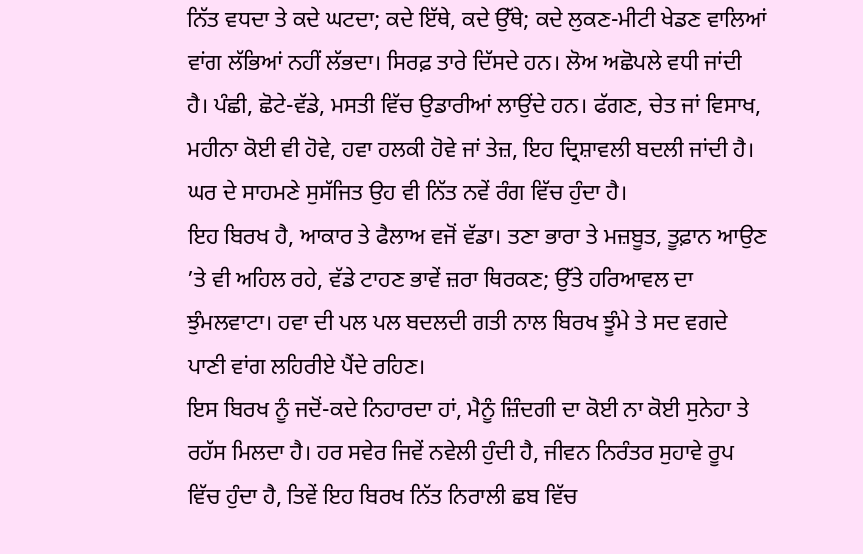ਨਿੱਤ ਵਧਦਾ ਤੇ ਕਦੇ ਘਟਦਾ; ਕਦੇ ਇੱਥੇ, ਕਦੇ ਉੱਥੇ; ਕਦੇ ਲੁਕਣ-ਮੀਟੀ ਖੇਡਣ ਵਾਲਿਆਂ ਵਾਂਗ ਲੱਭਿਆਂ ਨਹੀਂ ਲੱਭਦਾ। ਸਿਰਫ਼ ਤਾਰੇ ਦਿੱਸਦੇ ਹਨ। ਲੋਅ ਅਛੋਪਲੇ ਵਧੀ ਜਾਂਦੀ ਹੈ। ਪੰਛੀ, ਛੋਟੇ-ਵੱਡੇ, ਮਸਤੀ ਵਿੱਚ ਉਡਾਰੀਆਂ ਲਾਉਂਦੇ ਹਨ। ਫੱਗਣ, ਚੇਤ ਜਾਂ ਵਿਸਾਖ, ਮਹੀਨਾ ਕੋਈ ਵੀ ਹੋਵੇ, ਹਵਾ ਹਲਕੀ ਹੋਵੇ ਜਾਂ ਤੇਜ਼, ਇਹ ਦ੍ਰਿਸ਼ਾਵਲੀ ਬਦਲੀ ਜਾਂਦੀ ਹੈ। ਘਰ ਦੇ ਸਾਹਮਣੇ ਸੁਸੱਜਿਤ ਉਹ ਵੀ ਨਿੱਤ ਨਵੇਂ ਰੰਗ ਵਿੱਚ ਹੁੰਦਾ ਹੈ।
ਇਹ ਬਿਰਖ ਹੈ, ਆਕਾਰ ਤੇ ਫੈਲਾਅ ਵਜੋਂ ਵੱਡਾ। ਤਣਾ ਭਾਰਾ ਤੇ ਮਜ਼ਬੂਤ, ਤੂਫ਼ਾਨ ਆਉਣ ’ਤੇ ਵੀ ਅਹਿਲ ਰਹੇ, ਵੱਡੇ ਟਾਹਣ ਭਾਵੇਂ ਜ਼ਰਾ ਥਿਰਕਣ; ਉੱਤੇ ਹਰਿਆਵਲ ਦਾ ਝੁੰਮਲਵਾਟਾ। ਹਵਾ ਦੀ ਪਲ ਪਲ ਬਦਲਦੀ ਗਤੀ ਨਾਲ ਬਿਰਖ ਝੂੰਮੇ ਤੇ ਸਦ ਵਗਦੇ ਪਾਣੀ ਵਾਂਗ ਲਹਿਰੀਏ ਪੈਂਦੇ ਰਹਿਣ।
ਇਸ ਬਿਰਖ ਨੂੰ ਜਦੋਂ-ਕਦੇ ਨਿਹਾਰਦਾ ਹਾਂ, ਮੈਨੂੰ ਜ਼ਿੰਦਗੀ ਦਾ ਕੋਈ ਨਾ ਕੋਈ ਸੁਨੇਹਾ ਤੇ ਰਹੱਸ ਮਿਲਦਾ ਹੈ। ਹਰ ਸਵੇਰ ਜਿਵੇਂ ਨਵੇਲੀ ਹੁੰਦੀ ਹੈ, ਜੀਵਨ ਨਿਰੰਤਰ ਸੁਹਾਵੇ ਰੂਪ ਵਿੱਚ ਹੁੰਦਾ ਹੈ, ਤਿਵੇਂ ਇਹ ਬਿਰਖ ਨਿੱਤ ਨਿਰਾਲੀ ਛਬ ਵਿੱਚ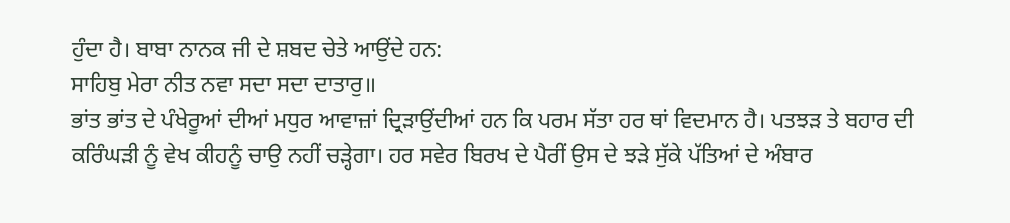ਹੁੰਦਾ ਹੈ। ਬਾਬਾ ਨਾਨਕ ਜੀ ਦੇ ਸ਼ਬਦ ਚੇਤੇ ਆਉਂਦੇ ਹਨ:
ਸਾਹਿਬੁ ਮੇਰਾ ਨੀਤ ਨਵਾ ਸਦਾ ਸਦਾ ਦਾਤਾਰੁ॥
ਭਾਂਤ ਭਾਂਤ ਦੇ ਪੰਖੇਰੂਆਂ ਦੀਆਂ ਮਧੁਰ ਆਵਾਜ਼ਾਂ ਦ੍ਰਿੜਾਉਂਦੀਆਂ ਹਨ ਕਿ ਪਰਮ ਸੱਤਾ ਹਰ ਥਾਂ ਵਿਦਮਾਨ ਹੈ। ਪਤਝੜ ਤੇ ਬਹਾਰ ਦੀ ਕਰਿੰਘੜੀ ਨੂੰ ਵੇਖ ਕੀਹਨੂੰ ਚਾਉ ਨਹੀਂ ਚੜ੍ਹੇਗਾ। ਹਰ ਸਵੇਰ ਬਿਰਖ ਦੇ ਪੈਰੀਂ ਉਸ ਦੇ ਝੜੇ ਸੁੱਕੇ ਪੱਤਿਆਂ ਦੇ ਅੰਬਾਰ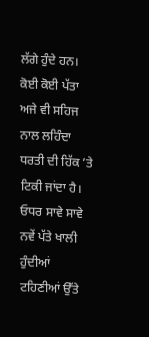ਲੱਗੇ ਹੁੰਦੇ ਹਨ। ਕੋਈ ਕੋਈ ਪੱਤਾ ਅਜੇ ਵੀ ਸਹਿਜ ਨਾਲ ਲਹਿੰਦਾ ਧਰਤੀ ਦੀ ਹਿੱਕ ’ਤੇ ਟਿਕੀ ਜਾਂਦਾ ਹੈ। ਓਧਰ ਸਾਵੇ ਸਾਵੇ ਨਵੇਂ ਪੱਤੇ ਖਾਲੀ ਹੁੰਦੀਆਂ ਟਹਿਣੀਆਂ ਉੱਤੇ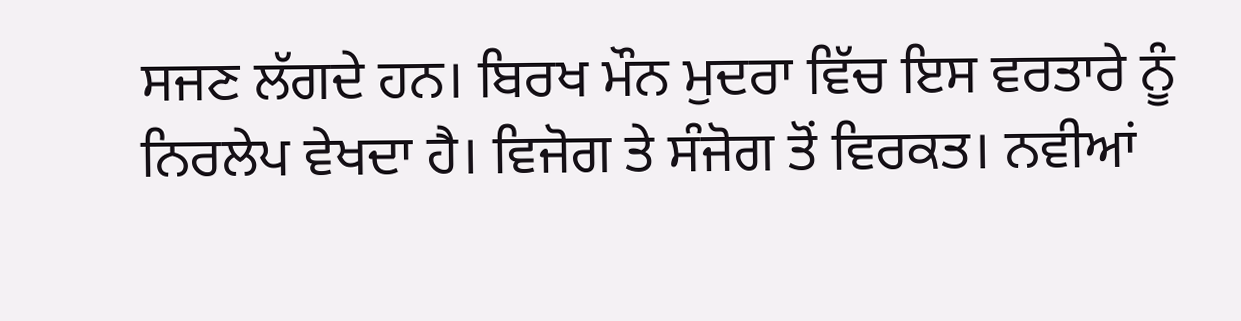ਸਜਣ ਲੱਗਦੇ ਹਨ। ਬਿਰਖ ਮੌਨ ਮੁਦਰਾ ਵਿੱਚ ਇਸ ਵਰਤਾਰੇ ਨੂੰ ਨਿਰਲੇਪ ਵੇਖਦਾ ਹੈ। ਵਿਜੋਗ ਤੇ ਸੰਜੋਗ ਤੋਂ ਵਿਰਕਤ। ਨਵੀਆਂ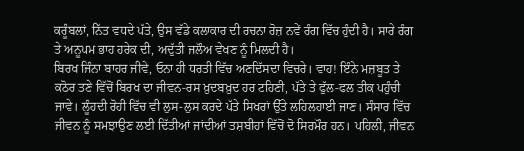ਕਰੂੰਬਲਾਂ, ਨਿੱਤ ਵਧਦੇ ਪੱਤੇ, ਉਸ ਵੱਡੇ ਕਲਾਕਾਰ ਦੀ ਰਚਨਾ ਰੋਜ਼ ਨਵੇਂ ਰੰਗ ਵਿੱਚ ਹੁੰਦੀ ਹੈ। ਸਾਰੇ ਰੰਗ ਤੇ ਅਨੂਪਮ ਭਾਹ ਹਰੇਕ ਦੀ, ਅਦੁੱਤੀ ਜਲੌਅ ਵੇਖਣ ਨੂੰ ਮਿਲਦੀ ਹੈ।
ਬਿਰਖ ਜਿੰਨਾ ਬਾਹਰ ਜੀਵੇ, ਓਨਾ ਹੀ ਧਰਤੀ ਵਿੱਚ ਅਣਦਿੱਸਦਾ ਵਿਚਰੇ। ਵਾਹ! ਇੰਨੇ ਮਜ਼ਬੂਤ ਤੇ ਕਠੋਰ ਤਣੇ ਵਿੱਚੋਂ ਬਿਰਖ ਦਾ ਜੀਵਨ-ਰਸ ਖ਼ੁਦਬਖ਼ੁਦ ਹਰ ਟਹਿਣੀ, ਪੱਤੇ ਤੇ ਫੁੱਲ-ਫਲ ਤੀਕ ਪਹੁੰਚੀ ਜਾਵੇ। ਲੂੰਹਦੀ ਰੋਹੀ ਵਿੱਚ ਵੀ ਲੁਸ-ਲੁਸ ਕਰਦੇ ਪੱਤੇ ਸਿਖਰਾਂ ਉੱਤੇ ਲਹਿਲਹਾਈ ਜਾਣ। ਸੰਸਾਰ ਵਿੱਚ ਜੀਵਨ ਨੂੰ ਸਮਝਾਉਣ ਲਈ ਦਿੱਤੀਆਂ ਜਾਂਦੀਆਂ ਤਸ਼ਬੀਹਾਂ ਵਿੱਚੋਂ ਦੋ ਸਿਰਮੌਰ ਹਨ। ਪਹਿਲੀ, ਜੀਵਨ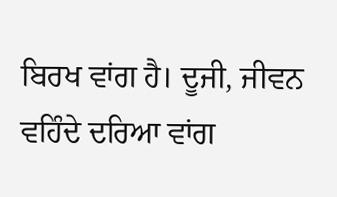ਬਿਰਖ ਵਾਂਗ ਹੈ। ਦੂਜੀ, ਜੀਵਨ ਵਹਿੰਦੇ ਦਰਿਆ ਵਾਂਗ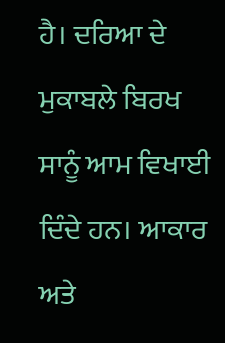ਹੈ। ਦਰਿਆ ਦੇ ਮੁਕਾਬਲੇ ਬਿਰਖ ਸਾਨੂੰ ਆਮ ਵਿਖਾਈ ਦਿੰਦੇ ਹਨ। ਆਕਾਰ ਅਤੇ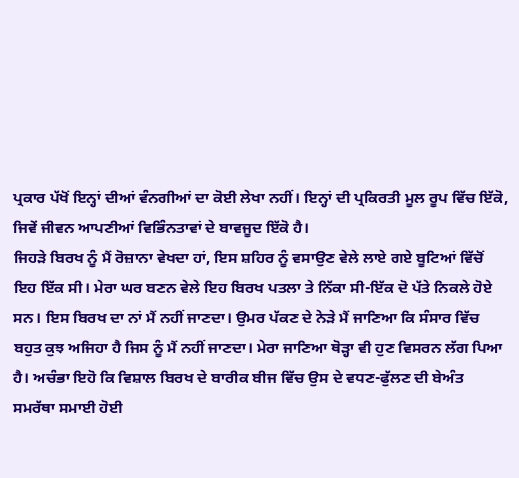ਪ੍ਰਕਾਰ ਪੱਖੋਂ ਇਨ੍ਹਾਂ ਦੀਆਂ ਵੰਨਗੀਆਂ ਦਾ ਕੋਈ ਲੇਖਾ ਨਹੀਂ। ਇਨ੍ਹਾਂ ਦੀ ਪ੍ਰਕਿਰਤੀ ਮੂਲ ਰੂਪ ਵਿੱਚ ਇੱਕੋ, ਜਿਵੇਂ ਜੀਵਨ ਆਪਣੀਆਂ ਵਿਭਿੰਨਤਾਵਾਂ ਦੇ ਬਾਵਜੂਦ ਇੱਕੋ ਹੈ।
ਜਿਹੜੇ ਬਿਰਖ ਨੂੰ ਮੈਂ ਰੋਜ਼ਾਨਾ ਵੇਖਦਾ ਹਾਂ, ਇਸ ਸ਼ਹਿਰ ਨੂੰ ਵਸਾਉਣ ਵੇਲੇ ਲਾਏ ਗਏ ਬੂਟਿਆਂ ਵਿੱਚੋਂ ਇਹ ਇੱਕ ਸੀ। ਮੇਰਾ ਘਰ ਬਣਨ ਵੇਲੇ ਇਹ ਬਿਰਖ ਪਤਲਾ ਤੇ ਨਿੱਕਾ ਸੀ-ਇੱਕ ਦੋ ਪੱਤੇ ਨਿਕਲੇ ਹੋਏ ਸਨ। ਇਸ ਬਿਰਖ ਦਾ ਨਾਂ ਮੈਂ ਨਹੀਂ ਜਾਣਦਾ। ਉਮਰ ਪੱਕਣ ਦੇ ਨੇੜੇ ਮੈਂ ਜਾਣਿਆ ਕਿ ਸੰਸਾਰ ਵਿੱਚ ਬਹੁਤ ਕੁਝ ਅਜਿਹਾ ਹੈ ਜਿਸ ਨੂੰ ਮੈਂ ਨਹੀਂ ਜਾਣਦਾ। ਮੇਰਾ ਜਾਣਿਆ ਥੋੜ੍ਹਾ ਵੀ ਹੁਣ ਵਿਸਰਨ ਲੱਗ ਪਿਆ ਹੈ। ਅਚੰਭਾ ਇਹੋ ਕਿ ਵਿਸ਼ਾਲ ਬਿਰਖ ਦੇ ਬਾਰੀਕ ਬੀਜ ਵਿੱਚ ਉਸ ਦੇ ਵਧਣ-ਫੁੱਲਣ ਦੀ ਬੇਅੰਤ ਸਮਰੱਥਾ ਸਮਾਈ ਹੋਈ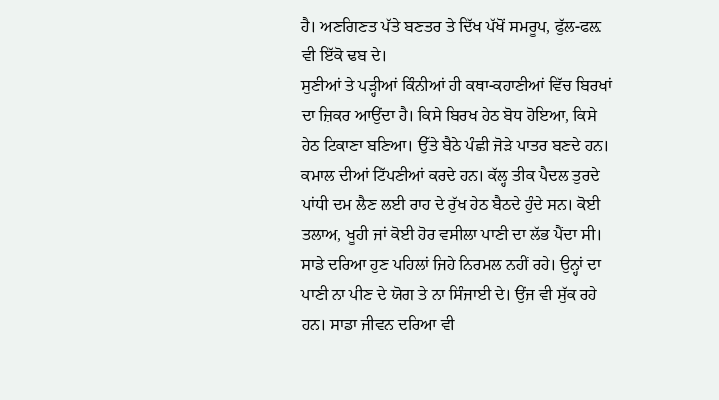ਹੈ। ਅਣਗਿਣਤ ਪੱਤੇ ਬਣਤਰ ਤੇ ਦਿੱਖ ਪੱਖੋਂ ਸਮਰੂਪ, ਫੁੱਲ-ਫਲ਼ ਵੀ ਇੱਕੋ ਢਬ ਦੇ।
ਸੁਣੀਆਂ ਤੇ ਪੜ੍ਹੀਆਂ ਕਿੰਨੀਆਂ ਹੀ ਕਥਾ-ਕਹਾਣੀਆਂ ਵਿੱਚ ਬਿਰਖਾਂ ਦਾ ਜ਼ਿਕਰ ਆਉਂਦਾ ਹੈ। ਕਿਸੇ ਬਿਰਖ ਹੇਠ ਬੋਧ ਹੋਇਆ, ਕਿਸੇ ਹੇਠ ਟਿਕਾਣਾ ਬਣਿਆ। ਉੱਤੇ ਬੈਠੇ ਪੰਛੀ ਜੋੜੇ ਪਾਤਰ ਬਣਦੇ ਹਨ। ਕਮਾਲ ਦੀਆਂ ਟਿੱਪਣੀਆਂ ਕਰਦੇ ਹਨ। ਕੱਲ੍ਹ ਤੀਕ ਪੈਦਲ ਤੁਰਦੇ ਪਾਂਧੀ ਦਮ ਲੈਣ ਲਈ ਰਾਹ ਦੇ ਰੁੱਖ ਹੇਠ ਬੈਠਦੇ ਹੁੰਦੇ ਸਨ। ਕੋਈ ਤਲਾਅ, ਖੂਹੀ ਜਾਂ ਕੋਈ ਹੋਰ ਵਸੀਲਾ ਪਾਣੀ ਦਾ ਲੱਭ ਪੈਂਦਾ ਸੀ। ਸਾਡੇ ਦਰਿਆ ਹੁਣ ਪਹਿਲਾਂ ਜਿਹੇ ਨਿਰਮਲ ਨਹੀਂ ਰਹੇ। ਉਨ੍ਹਾਂ ਦਾ ਪਾਣੀ ਨਾ ਪੀਣ ਦੇ ਯੋਗ ਤੇ ਨਾ ਸਿੰਜਾਈ ਦੇ। ਉਂਜ ਵੀ ਸੁੱਕ ਰਹੇ ਹਨ। ਸਾਡਾ ਜੀਵਨ ਦਰਿਆ ਵੀ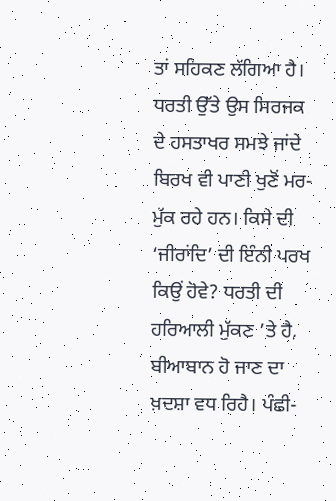ਤਾਂ ਸਹਿਕਣ ਲੱਗਿਆ ਹੈ। ਧਰਤੀ ਉੱਤੇ ਉਸ ਸਿਰਜਕ ਦੇ ਹਸਤਾਖਰ ਸਮਝੇ ਜਾਂਦੇ ਬਿਰਖ ਵੀ ਪਾਣੀ ਖੁਣੋਂ ਮਰ-ਮੁੱਕ ਰਹੇ ਹਨ। ਕਿਸੇ ਦੀ ‘ਜੀਰਾਂਦਿ’ ਦੀ ਇੰਨੀ ਪਰਖ ਕਿਉਂ ਹੋਵੇ? ਧਰਤੀ ਦੀ ਹਰਿਆਲੀ ਮੁੱਕਣ ’ਤੇ ਹੈ, ਬੀਆਬਾਨ ਹੋ ਜਾਣ ਦਾ ਖ਼ਦਸ਼ਾ ਵਧ ਰਿਹੈ। ਪੰਛੀ-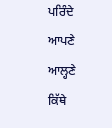ਪਰਿੰਦੇ ਆਪਣੇ ਆਲ੍ਹਣੇ ਕਿੱਥੇ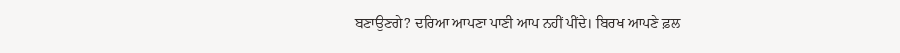ਬਣਾਉਣਗੇ? ਦਰਿਆ ਆਪਣਾ ਪਾਣੀ ਆਪ ਨਹੀਂ ਪੀਂਦੇ। ਬਿਰਖ ਆਪਣੇ ਫ਼ਲ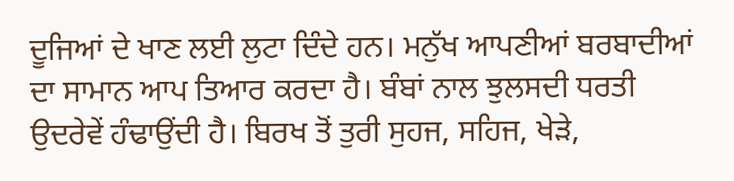ਦੂਜਿਆਂ ਦੇ ਖਾਣ ਲਈ ਲੁਟਾ ਦਿੰਦੇ ਹਨ। ਮਨੁੱਖ ਆਪਣੀਆਂ ਬਰਬਾਦੀਆਂ ਦਾ ਸਾਮਾਨ ਆਪ ਤਿਆਰ ਕਰਦਾ ਹੈ। ਬੰਬਾਂ ਨਾਲ ਝੁਲਸਦੀ ਧਰਤੀ ਉਦਰੇਵੇਂ ਹੰਢਾਉਂਦੀ ਹੈ। ਬਿਰਖ ਤੋਂ ਤੁਰੀ ਸੁਹਜ, ਸਹਿਜ, ਖੇੜੇ,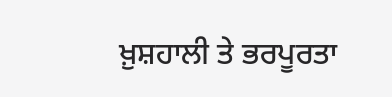ਖ਼ੁਸ਼ਹਾਲੀ ਤੇ ਭਰਪੂਰਤਾ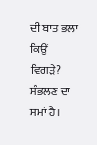ਦੀ ਬਾਤ ਭਲਾ ਕਿਉਂ ਵਿਗੜੇ? ਸੰਭਲਣ ਦਾ ਸਮਾਂ ਹੈ।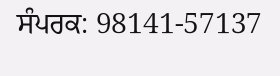ਸੰਪਰਕ: 98141-57137